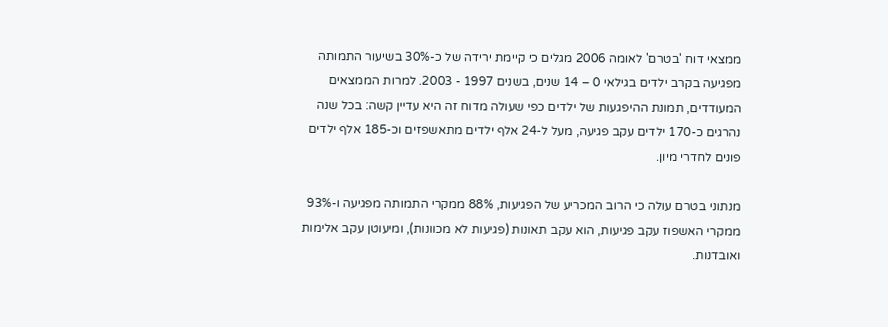ממצאי דוח 'בטרם' לאומה 2006 מגלים כי קיימת ירידה של כ-30% בשיעור התמותה מפגיעה בקרב ילדים בגילאי 0 – 14 שנים, בשנים 1997 - 2003. למרות הממצאים המעודדים, תמונת ההיפגעות של ילדים כפי שעולה מדוח זה היא עדיין קשה: בכל שנה נהרגים כ-170 ילדים עקב פגיעה, מעל ל-24 אלף ילדים מתאשפזים וכ-185 אלף ילדים פונים לחדרי מיון.

מנתוני בטרם עולה כי הרוב המכריע של הפגיעות, 88% ממקרי התמותה מפגיעה ו-93% ממקרי האשפוז עקב פגיעות, הוא עקב תאונות (פגיעות לא מכוונות), ומיעוטן עקב אלימות ואובדנות.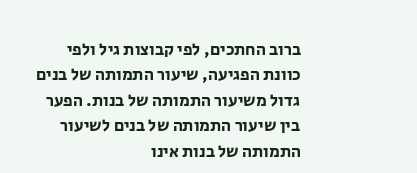ברוב החתכים, לפי קבוצות גיל ולפי כוונת הפגיעה, שיעור התמותה של בנים גדול משיעור התמותה של בנות. הפער בין שיעור התמותה של בנים לשיעור התמותה של בנות אינו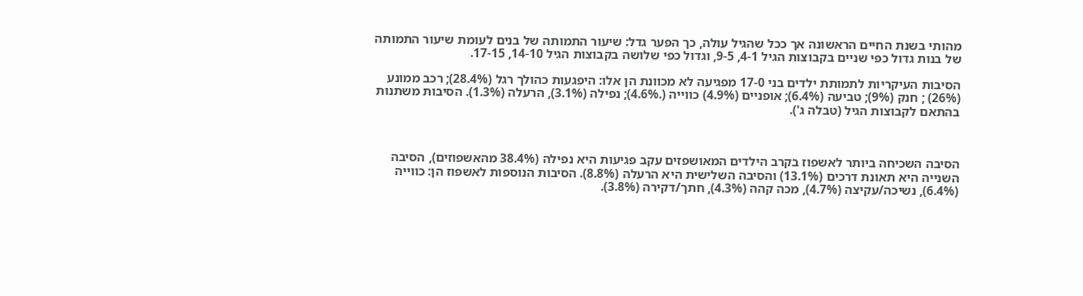מהותי בשנת החיים הראשונה אך ככל שהגיל עולה, כך הפער גדל: שיעור התמותה של בנים לעומת שיעור התמותה של בנות גדול כפי שניים בקבוצות הגיל 4-1, 9-5, וגדול כפי שלושה בקבוצות הגיל 14-10, 17-15.

הסיבות העיקריות לתמותת ילדים בני 17-0 מפגיעה לא מכוונת הן אלו: היפגעות כהולך רגל (28.4%); רכב ממונע (26%) ; חנק (9%); טביעה (6.4%); אופניים (4.9%) כווייה (.4.6%); נפילה (3.1%), הרעלה (1.3%). הסיבות משתנות בהתאם לקבוצות הגיל (טבלה ג').



הסיבה השכיחה ביותר לאשפוז בקרב הילדים המאושפזים עקב פגיעות היא נפילה (38.4% מהאשפוזים), הסיבה השנייה היא תאונת דרכים (13.1%) והסיבה השלישית היא הרעלה (8.8%). הסיבות הנוספות לאשפוז הן: כווייה (6.4%), נשיכה/עקיצה (4.7%), מכה קהה (4.3%), חתך/דקירה (3.8%).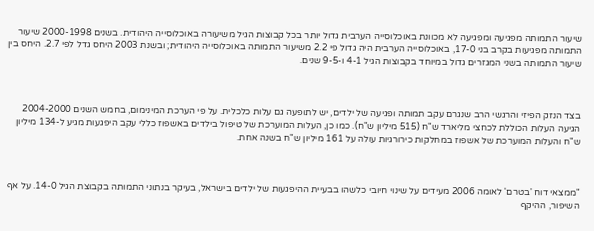שיעור התמותה מפגיעה ומפגיעה לא מכוונת באוכלוסייה הערבית גדול יותר בכל קבוצות הגיל משיעורה באוכלוסייה היהודית. בשנים 2000-1998 שיעור התמותה מפגיעות בקרב בני 17-0, באוכלוסייה הערבית היה גדול פי 2.2 משיעור התמותה באוכלוסייה היהודית; ובשנת 2003 היחס גדל לפי 2.7. היחס בין שיעור התמותה בשני המגזרים גדול במיוחד בקבוצות הגיל 4-1 ו-9-5 שנים.



בצד הנזק הפיזי והרגשי הרב שנגרם עקב תמותה ופגיעה של ילדים, יש לתופעה גם עלות כלכלית. על פי הערכת המינימום, בחמש השנים 2004-2000 הגיעה העלות הכוללת לכחצי מליארד ש"ח (515 מיליון ש"ח). כמו כן, העלות המוערכת של טיפול בילדים באשפוז כללי עקב היפגעות מגיע ל-134 מיליון ש"ח והעלות המוערכת של אשפוז במחלקות כירורגיות עולה על 161 מיליון ש"ח בשנה אחת.



"ממצאי דוח 'בטרם' לאומה 2006 מעידים על שינוי חיובי כלשהו בבעיית ההיפגעות של ילדים בישראל, בעיקר בנתוני התמותה בקבוצת הגיל 14-0. על אף השיפור, ההיקף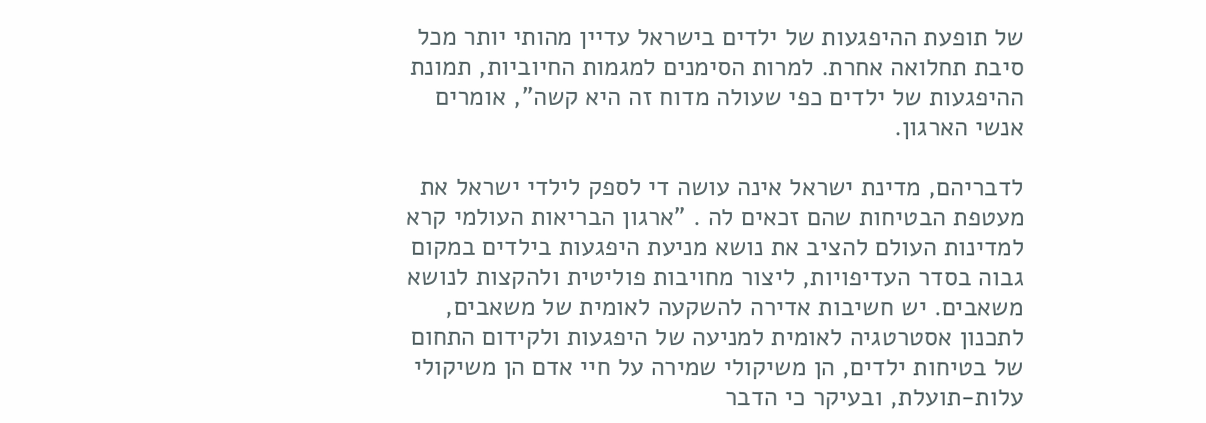של תופעת ההיפגעות של ילדים בישראל עדיין מהותי יותר מכל סיבת תחלואה אחרת. למרות הסימנים למגמות החיוביות, תמונת ההיפגעות של ילדים כפי שעולה מדוח זה היא קשה", אומרים אנשי הארגון.

לדבריהם, מדינת ישראל אינה עושה די לספק לילדי ישראל את מעטפת הבטיחות שהם זכאים לה . "ארגון הבריאות העולמי קרא למדינות העולם להציב את נושא מניעת היפגעות בילדים במקום גבוה בסדר העדיפויות, ליצור מחויבות פוליטית ולהקצות לנושא משאבים. יש חשיבות אדירה להשקעה לאומית של משאבים, לתכנון אסטרטגיה לאומית למניעה של היפגעות ולקידום התחום של בטיחות ילדים, הן משיקולי שמירה על חיי אדם הן משיקולי עלות-תועלת, ובעיקר כי הדבר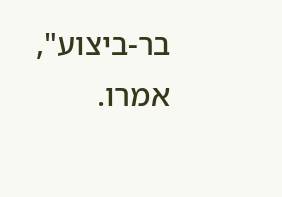בר-ביצוע", אמרו.